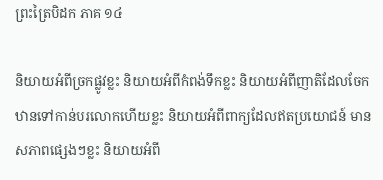ព្រះត្រៃបិដក ភាគ ១៤

និយាយអំពីច្រកផ្លូវខ្លះ និយាយអំពីកំពង់ទឹកខ្លះ និយាយអំពីញាតិដែលចែកឋានទៅកាន់បរលោកហើយខ្លះ និយាយអំពីពាក្យដែលឥតប្រយោជន៍ មានសភាពផ្សេងៗខ្លះ និយាយអំពី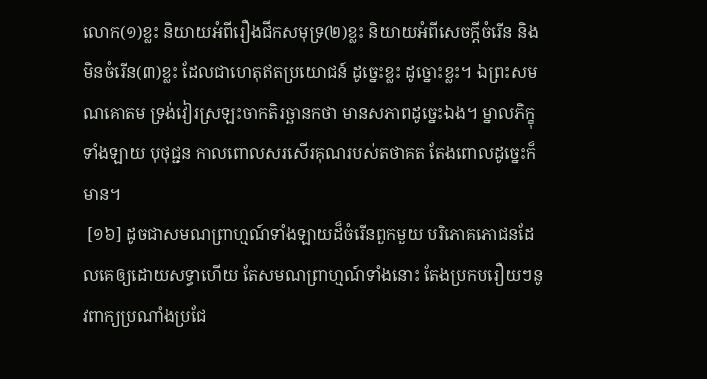លោក(១)ខ្លះ និយាយអំពីរឿងជីកសមុទ្រ(២)ខ្លះ និយាយអំពីសេចក្តីចំរើន និងមិនចំរើន(៣)ខ្លះ ដែលជាហេតុឥតប្រយោជន៍ ដូច្នេះខ្លះ ដូច្នោះខ្លះ។ ឯព្រះសមណគោតម ទ្រង់វៀរស្រឡះចាកតិរច្ឆានកថា មានសភាពដូច្នេះឯង។ ម្នាលភិក្ខុទាំងឡាយ បុថុជ្ជន កាលពោលសរសើរគុណរបស់តថាគត តែងពោលដូច្នេះក៏មាន។
 [១៦] ដូចជាសមណព្រាហ្មណ៍ទាំងឡាយដ៏ចំរើនពួកមួយ បរិភោគភោជនដែលគេឲ្យដោយសទ្ធាហើយ តែសមណព្រាហ្មណ៍ទាំងនោះ តែងប្រកបរឿយៗនូវពាក្យប្រណាំងប្រជែ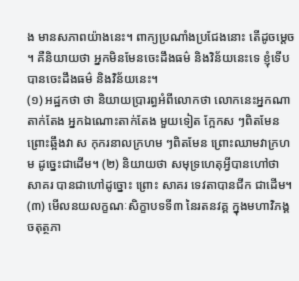ង មានសភាពយ៉ាងនេះ។ ពាក្យប្រណាំងប្រជែងនោះ តើដូចម្តេច។ គឺនិយាយថា អ្នកមិនមែនចេះដឹងធម៌ និងវិន័យនេះទេ ខ្ញុំទើបបានចេះដឹងធម៌ និងវិន័យនេះ។
(១) អដ្ឋកថា ថា និយាយប្រារព្ធអំពីលោកថា លោកនេះអ្នកណាតាក់តែង អ្នកឯណោះតាក់តែង មួយទៀត ក្អែកស ៗពិតមែន ព្រោះឆ្អឹងវា ស កុករនាលក្រហម ៗពិតមែន ព្រោះឈាមវាក្រហម ដូច្នេះជាដើម។ (២) និយាយថា សមុទ្រហេតុអ្វីបានហៅថា សាគរ បានជាហៅដូច្នោះ ព្រោះ សាគរ ទេវតាបានជីក ជាដើម។ (៣) មើលនយលក្ខណៈសិក្ខាបទទី៣ នៃរតនវគ្គ ក្នុងមហាវិភង្គ ចតុត្ថភា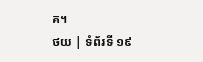គ។
ថយ | ទំព័រទី ១៩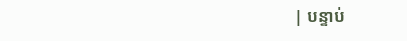| បន្ទាប់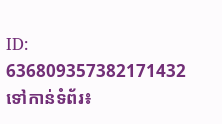ID: 636809357382171432
ទៅកាន់ទំព័រ៖